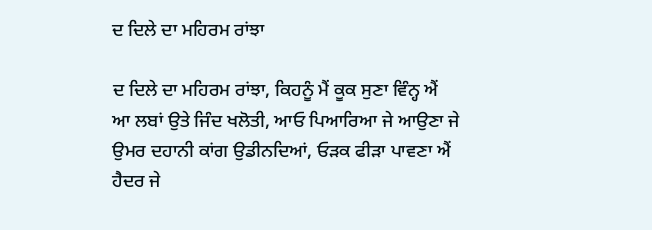ਦ ਦਿਲੇ ਦਾ ਮਹਿਰਮ ਰਾਂਝਾ

ਦ ਦਿਲੇ ਦਾ ਮਹਿਰਮ ਰਾਂਝਾ, ਕਿਹਨੂੰ ਮੈਂ ਕੂਕ ਸੁਣਾ ਵਿੰਨ੍ਹ ਐਂ
ਆ ਲਬਾਂ ਉਤੇ ਜਿੰਦ ਖਲੋਤੀ, ਆਓ ਪਿਆਰਿਆ ਜੇ ਆਉਣਾ ਜੇ
ਉਮਰ ਦਹਾਨੀ ਕਾਂਗ ਉਡੀਨਦਿਆਂ, ਓੜਕ ਫੀੜਾ ਪਾਵਣਾ ਐਂ
ਹੈਦਰ ਜੇ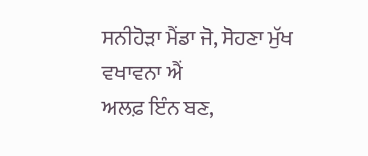ਸਨੀਹੋੜਾ ਮੈਂਡਾ ਜੋ, ਸੋਹਣਾ ਮੁੱਖ ਵਖਾਵਨਾ ਐਂ
ਅਲਫ਼ ਇੰਨ ਬਣ,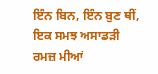ਇੰਨ ਬਿਨ, ਇੰਨ ਬੁਣ ਥੀਂ, ਇਕ ਸਮਝ ਅਸਾਡੜੀ ਰਮਜ਼ ਮੀਆਂ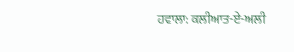ਹਵਾਲਾ: ਕਲੀਆਤ-ਏ-ਅਲੀ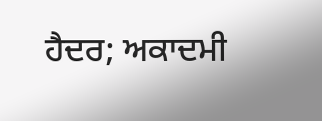ਹੈਦਰ; ਅਕਾਦਮੀ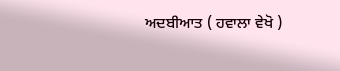ਅਦਬੀਆਤ ( ਹਵਾਲਾ ਵੇਖੋ )